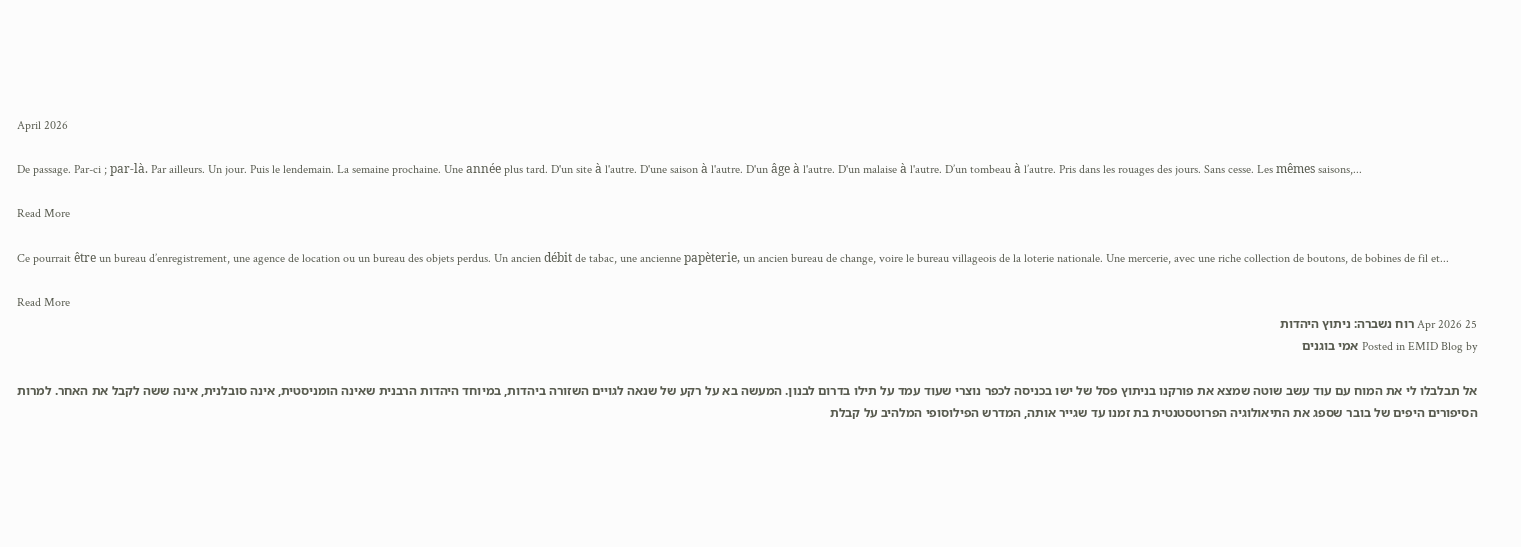April 2026

De passage. Par-ci ; par-là. Par ailleurs. Un jour. Puis le lendemain. La semaine prochaine. Une année plus tard. D'un site à l'autre. D'une saison à l'autre. D'un âge à l'autre. D'un malaise à l'autre. D’un tombeau à l’autre. Pris dans les rouages des jours. Sans cesse. Les mêmes saisons,...

Read More

Ce pourrait être un bureau d’enregistrement, une agence de location ou un bureau des objets perdus. Un ancien débit de tabac, une ancienne papèterie, un ancien bureau de change, voire le bureau villageois de la loterie nationale. Une mercerie, avec une riche collection de boutons, de bobines de fil et...

Read More
25 Apr 2026 רוח נשברה: ניתוץ היהדות
Posted in EMID Blog by אמי בוגנים

אל תבלבלו לי את המוח עם עוד עשב שוטה שמצא את פורקנו בניתוץ פסל של ישו בכניסה לכפר נוצרי שעוד עמד על תילו בדרום לבנון. המעשה בא על רקע של שנאה לגויים השזורה ביהדות, במיוחד היהדות הרבנית שאינה הומניסטית, אינה סובלנית, אינה ששה לקבל את האחר. למרות הסיפורים היפים של בובר שספג את התיאולוגיה הפרוטסטנטית בת זמנו עד שגייר אותה, המדרש הפילוסופי המלהיב על קבלת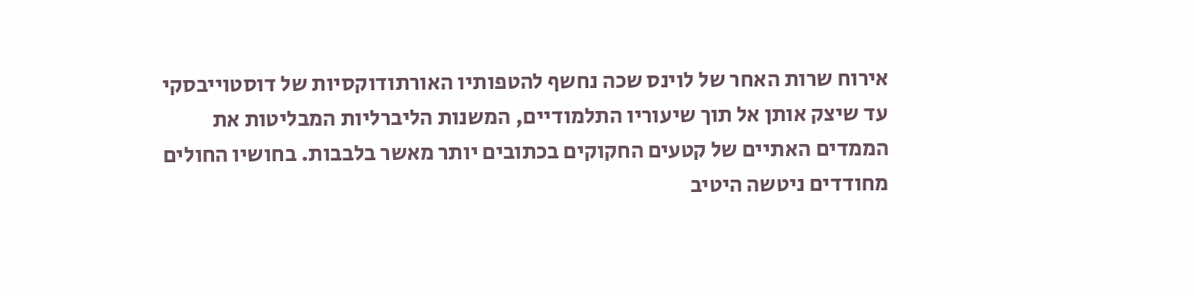אירוח שרות האחר של לוינס שכה נחשף להטפותיו האורתודוקסיות של דוסטוייבסקי עד שיצק אותן אל תוך שיעוריו התלמודיים, המשנות הליברליות המבליטות את הממדים האתיים של קטעים החקוקים בכתובים יותר מאשר בלבבות. בחושיו החולים מחודדים ניטשה היטיב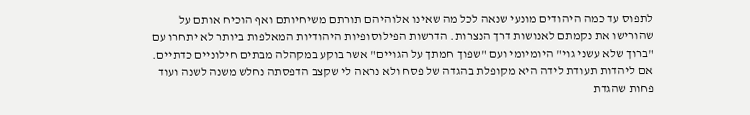לתפוס עד כמה היהודים מונעי שנאה לכל מה שאינו אלוהיהם תורתם משיחיותם ואף הוכיח אותם על שהורישו את נקמתם לאנושות דרך הנצרות. הדרשות הפילוסופיות היהודיות המאלפות ביותר לא יתחרו עם "ברוך שלא עשני גוי" היומיומי ועם "שפוך חמתך על הגויים" אשר בוקע במקהלה מבתים חילוניים כדתיים. אם ליהדות תעודת לידה היא מקופלת בהגדה של פסח ולא נראה לי שקצב הדפסתה נחלש משנה לשנה ועוד פחות שהגדת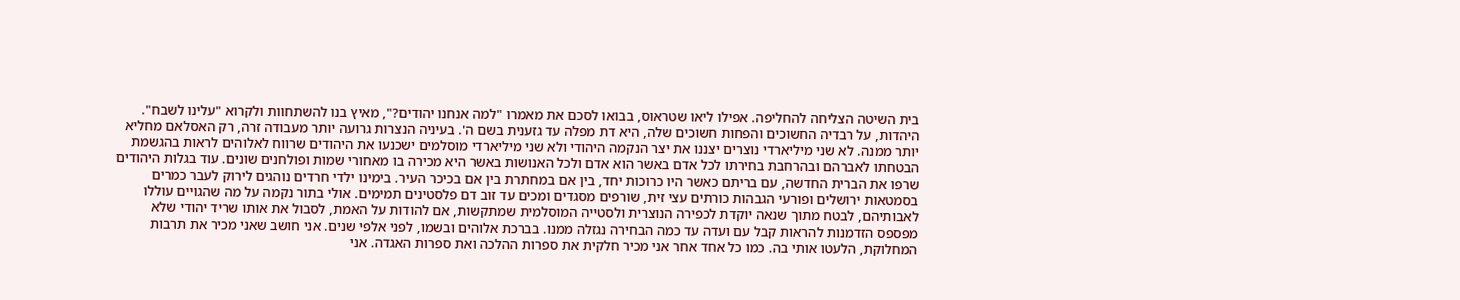בית השיטה הצליחה להחליפה. אפילו ליאו שטראוס, בבואו לסכם את מאמרו "למה אנחנו יהודים?", מאיץ בנו להשתחוות ולקרוא "עלינו לשבח". היהדות, על רבדיה החשוכים והפחות חשוכים שלה, היא דת מפלה עד גזענית בשם ה'. בעיניה הנצרות גרועה יותר מעבודה זרה, רק האסלאם מחליא יותר ממנה. לא שני מיליארדי נוצרים יצננו את יצר הנקמה היהודי ולא שני מיליארדי מוסלמים ישכנעו את היהודים שרווח לאלוהים לראות בהגשמת הבטחתו לאברהם ובהרחבת בחירתו לכל אדם באשר הוא אדם ולכל האנושות באשר היא מכירה בו מאחורי שמות ופולחנים שונים. עוד בגלות היהודים שרפו את הברית החדשה, עם בריתם כאשר היו כרוכות יחד, בין אם במחתרת בין אם בכיכר העיר. בימינו ילדי חרדים נוהגים לירוק לעבר כמרים בסמטאות ירושלים ופורעי הגבהות כורתים עצי זית, שורפים מסגדים ומכים עד זוב דם פלסטינים תמימים. אולי בתור נקמה על מה שהגויים עוללו לאבותיהם, לבטח מתוך שנאה יוקדת לכפירה הנוצרית ולסטייה המוסלמית שמתקשות, אם להודות על האמת, לסבול את אותו שריד יהודי שלא מפספס הזדמנות להראות קבל עם ועדה עד כמה הבחירה נגזלה ממנו. בברכת אלוהים ובשמו, לפני אלפי שנים. אני חושב שאני מכיר את תרבות המחלוקת, הלעטו אותי בה. כמו כל אחד אחר אני מכיר חלקית את ספרות ההלכה ואת ספרות האגדה. אני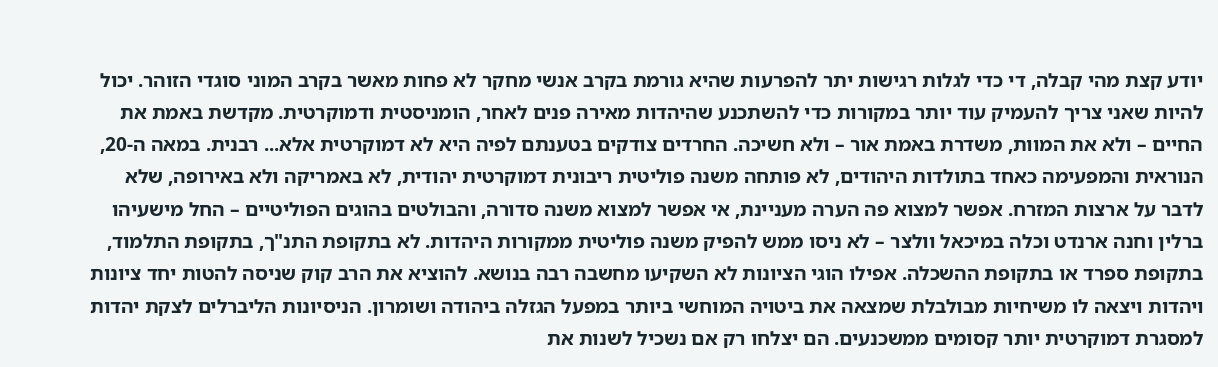יודע קצת מהי קבלה, די כדי לגלות רגישות יתר להפרעות שהיא גורמת בקרב אנשי מחקר לא פחות מאשר בקרב המוני סוגדי הזוהר. יכול להיות שאני צריך להעמיק עוד יותר במקורות כדי להשתכנע שהיהדות מאירה פנים לאחר, הומניסטית ודמוקרטית. מקדשת באמת את החיים – ולא את המוות, משדרת באמת אור – ולא חשיכה. החרדים צודקים בטענתם לפיה היא לא דמוקרטית אלא... רבנית. במאה ה-20, הנוראית והמפעימה כאחד בתולדות היהודים, לא פותחה משנה פוליטית ריבונית דמוקרטית יהודית, לא באמריקה ולא באירופה, שלא לדבר על ארצות המזרח. אפשר למצוא פה הערה מעניינת, אי אפשר למצוא משנה סדורה, והבולטים בהוגים הפוליטיים – החל מישעיהו ברלין וחנה ארנדט וכלה במיכאל וולצר – לא ניסו ממש להפיק משנה פוליטית ממקורות היהדות. לא בתקופת התנ"ך, בתקופת התלמוד, בתקופת ספרד או בתקופת ההשכלה. אפילו הוגי הציונות לא השקיעו מחשבה רבה בנושא. להוציא את הרב קוק שניסה להטות יחד ציונות ויהדות ויצאה לו משיחיות מבולבלת שמצאה את ביטויה המוחשי ביותר במפעל הגזלה ביהודה ושומרון. הניסיונות הליברלים לצקת יהדות למסגרת דמוקרטית יותר קסומים ממשכנעים. הם יצלחו רק אם נשכיל לשנות את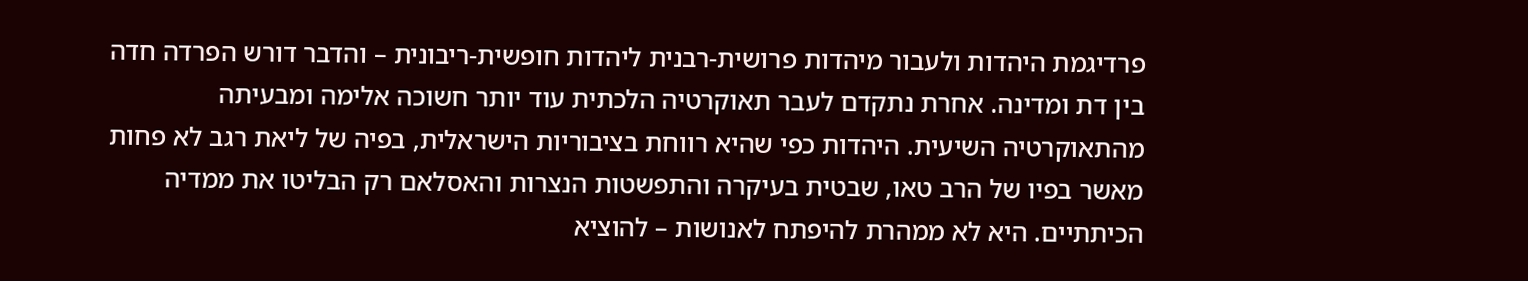פרדיגמת היהדות ולעבור מיהדות פרושית-רבנית ליהדות חופשית-ריבונית – והדבר דורש הפרדה חדה בין דת ומדינה. אחרת נתקדם לעבר תאוקרטיה הלכתית עוד יותר חשוכה אלימה ומבעיתה מהתאוקרטיה השיעית. היהדות כפי שהיא רווחת בציבוריות הישראלית, בפיה של ליאת רגב לא פחות מאשר בפיו של הרב טאו, שבטית בעיקרה והתפשטות הנצרות והאסלאם רק הבליטו את ממדיה הכיתתיים. היא לא ממהרת להיפתח לאנושות – להוציא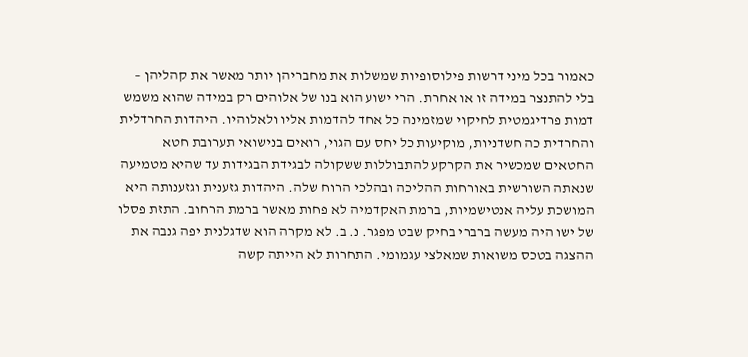כאמור בכל מיני דרשות פילוסופיות שמשלות את מחבריהן יותר מאשר את קהליהן – בלי להתנצר במידה זו או אחרת. הרי ישוע הוא בנו של אלוהים רק במידה שהוא משמש דמות פרדיגמטית לחיקוי שמזמינה כל אחד להדמות אליו ולאלוהיו. היהדות החרדלית והחרדית כה חשדניות, מוקיעות כל יחס עם הגוי, רואים בנישואי תערובת חטא החטאים שמכשיר את הקרקע להתבוללות ששקולה לבגידת הבגידות עד שהיא מטמיעה שנאתה השורשית באורחות ההליכה ובהלכי הרוח שלה. היהדות גזענית וגזענותה היא המושכת עליה אנטישמיות, ברמת האקדמיה לא פחות מאשר ברמת הרחוב. התזת פסלו של ישו היה מעשה ברברי בחיק שבט מפגר. נ. ב. לא מקרה הוא שדגלנית יפה גנבה את ההצגה בטכס משואות שמאלצי עגמומי. התחרות לא הייתה קשה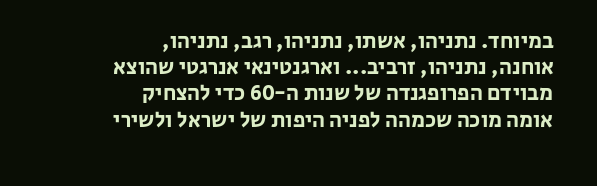במיוחד. נתניהו, אשתו, נתניהו, רגב, נתניהו, אוחנה, נתניהו, זרביב... וארגנטינאי אנרגטי שהוצא מבוידם הפרופגנדה של שנות ה-60 כדי להצחיק אומה מוכה שכמהה לפניה היפות של ישראל ולשירי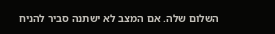השלום שלה. אם המצב לא ישתנה סביר להניח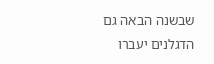שבשנה הבאה גם הדגלנים יעברו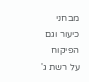מבחני כיעור וגם הפיקוח על רשת ג'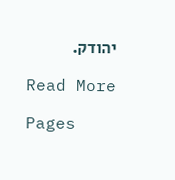יהודק.

Read More

Pages